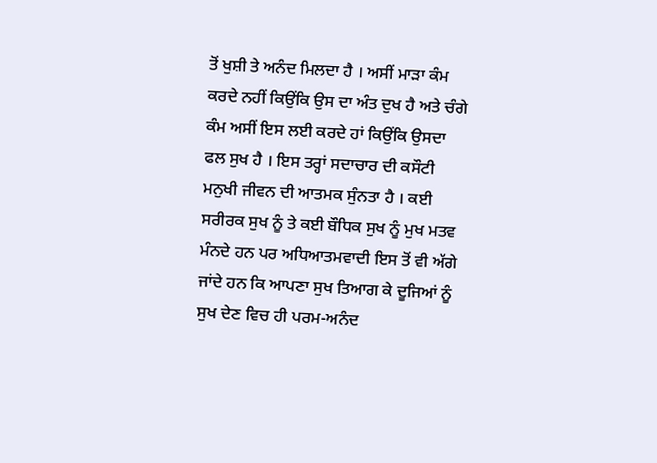ਤੋਂ ਖੁਸ਼ੀ ਤੇ ਅਨੰਦ ਮਿਲਦਾ ਹੈ । ਅਸੀਂ ਮਾੜਾ ਕੰਮ ਕਰਦੇ ਨਹੀਂ ਕਿਉਂਕਿ ਉਸ ਦਾ ਅੰਤ ਦੁਖ ਹੈ ਅਤੇ ਚੰਗੇ ਕੰਮ ਅਸੀਂ ਇਸ ਲਈ ਕਰਦੇ ਹਾਂ ਕਿਉਂਕਿ ਉਸਦਾ ਫਲ ਸੁਖ ਹੈ । ਇਸ ਤਰ੍ਹਾਂ ਸਦਾਚਾਰ ਦੀ ਕਸੌਟੀ ਮਨੁਖੀ ਜੀਵਨ ਦੀ ਆਤਮਕ ਸੁੰਨਤਾ ਹੈ । ਕਈ ਸਰੀਰਕ ਸੁਖ ਨੂੰ ਤੇ ਕਈ ਬੌਧਿਕ ਸੁਖ ਨੂੰ ਮੁਖ ਮਤਵ ਮੰਨਦੇ ਹਨ ਪਰ ਅਧਿਆਤਮਵਾਦੀ ਇਸ ਤੋਂ ਵੀ ਅੱਗੇ ਜਾਂਦੇ ਹਨ ਕਿ ਆਪਣਾ ਸੁਖ ਤਿਆਗ ਕੇ ਦੂਜਿਆਂ ਨੂੰ ਸੁਖ ਦੇਣ ਵਿਚ ਹੀ ਪਰਮ-ਅਨੰਦ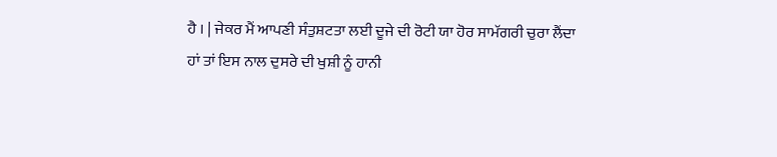ਹੈ । | ਜੇਕਰ ਮੈਂ ਆਪਣੀ ਸੰਤੁਸ਼ਟਤਾ ਲਈ ਦੂਜੇ ਦੀ ਰੋਟੀ ਯਾ ਹੋਰ ਸਾਮੱਗਰੀ ਚੁਰਾ ਲੈਂਦਾ ਹਾਂ ਤਾਂ ਇਸ ਨਾਲ ਦੁਸਰੇ ਦੀ ਖੁਸ਼ੀ ਨੂੰ ਹਾਨੀ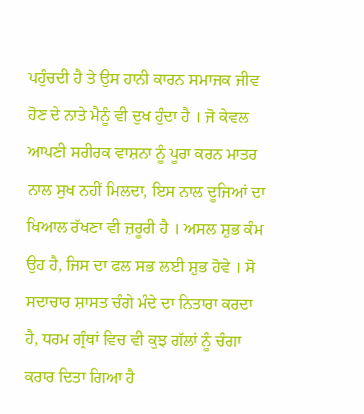ਪਹੁੰਚਦੀ ਹੈ ਤੇ ਉਸ ਹਾਨੀ ਕਾਰਨ ਸਮਾਜਕ ਜੀਵ ਹੋਣ ਦੇ ਨਾਤੇ ਮੈਨੂੰ ਵੀ ਦੁਖ ਹੁੰਦਾ ਹੈ । ਜੋ ਕੇਵਲ ਆਪਣੀ ਸਰੀਰਕ ਵਾਸ਼ਨਾ ਨੂੰ ਪੂਰਾ ਕਰਨ ਮਾਤਰ ਨਾਲ ਸੁਖ ਨਹੀਂ ਮਿਲਦਾ, ਇਸ ਨਾਲ ਦੂਜਿਆਂ ਦਾ ਖਿਆਲ ਰੱਖਣਾ ਵੀ ਜ਼ਰੂਰੀ ਹੈ । ਅਸਲ ਸ਼ੁਭ ਕੰਮ ਉਹ ਹੈ, ਜਿਸ ਦਾ ਫਲ ਸਭ ਲਈ ਸ਼ੁਭ ਹੋਵੇ । ਸੋ ਸਦਾਚਾਰ ਸ਼ਾਸਤ ਚੰਗੇ ਮੰਦੇ ਦਾ ਨਿਤਾਰਾ ਕਰਦਾ ਹੈ, ਧਰਮ ਗ੍ਰੰਥਾਂ ਵਿਚ ਵੀ ਕੁਝ ਗੱਲਾਂ ਨੂੰ ਚੰਗਾ ਕਰਾਰ ਦਿਤਾ ਗਿਆ ਹੈ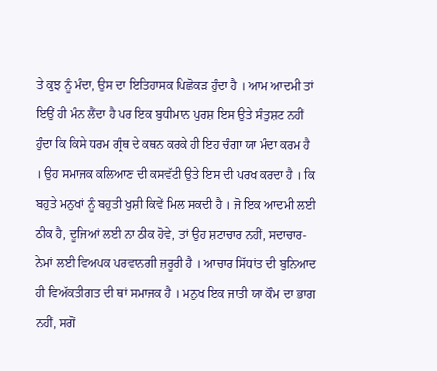ਤੇ ਕੁਝ ਨੂੰ ਮੰਦਾ, ਉਸ ਦਾ ਇਤਿਹਾਸਕ ਪਿਛੋਕੜ ਹੁੰਦਾ ਹੈ । ਆਮ ਆਦਮੀ ਤਾਂ ਇਉਂ ਹੀ ਮੰਨ ਲੈਂਦਾ ਹੈ ਪਰ ਇਕ ਬੁਧੀਮਾਨ ਪੁਰਸ਼ ਇਸ ਉਤੇ ਸੰਤੁਸ਼ਟ ਨਹੀਂ ਹੁੰਦਾ ਕਿ ਕਿਸੇ ਧਰਮ ਗ੍ਰੰਥ ਦੇ ਕਥਨ ਕਰਕੇ ਹੀ ਇਹ ਚੰਗਾ ਯਾ ਮੰਦਾ ਕਰਮ ਹੈ । ਉਹ ਸਮਾਜਕ ਕਲਿਆਣ ਦੀ ਕਸਵੱਟੀ ਉਤੇ ਇਸ ਦੀ ਪਰਖ ਕਰਦਾ ਹੈ । ਕਿ ਬਹੁਤੇ ਮਨੁਖਾਂ ਨੂੰ ਬਹੁਤੀ ਖੁਸ਼ੀ ਕਿਵੇਂ ਮਿਲ ਸਕਦੀ ਹੈ । ਜੋ ਇਕ ਆਦਮੀ ਲਈ ਠੀਕ ਹੈ, ਦੂਜਿਆਂ ਲਈ ਨਾ ਠੀਕ ਹੋਵੇ, ਤਾਂ ਉਹ ਸ਼ਟਾਚਾਰ ਨਹੀਂ, ਸਦਾਚਾਰ-ਨੇਮਾਂ ਲਈ ਵਿਅਪਕ ਪਰਵਾਨਗੀ ਜ਼ਰੂਰੀ ਹੈ । ਆਚਾਰ ਸਿੱਧਾਂਤ ਦੀ ਬੁਨਿਆਦ ਹੀ ਵਿਅੱਕਤੀਗਤ ਦੀ ਥਾਂ ਸਮਾਜਕ ਹੈ । ਮਨੁਖ ਇਕ ਜਾਤੀ ਯਾ ਕੌਮ ਦਾ ਭਾਗ ਨਹੀਂ, ਸਗੋਂ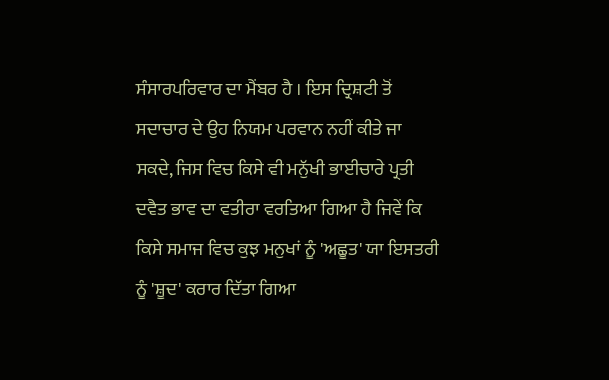ਸੰਸਾਰਪਰਿਵਾਰ ਦਾ ਮੈਂਬਰ ਹੈ । ਇਸ ਦ੍ਰਿਸ਼ਟੀ ਤੋਂ ਸਦਾਚਾਰ ਦੇ ਉਹ ਨਿਯਮ ਪਰਵਾਨ ਨਹੀਂ ਕੀਤੇ ਜਾ ਸਕਦੇ, ਜਿਸ ਵਿਚ ਕਿਸੇ ਵੀ ਮਨੁੱਖੀ ਭਾਈਚਾਰੇ ਪ੍ਰਤੀ ਦਵੈਤ ਭਾਵ ਦਾ ਵਤੀਰਾ ਵਰਤਿਆ ਗਿਆ ਹੈ ਜਿਵੇਂ ਕਿ ਕਿਸੇ ਸਮਾਜ ਵਿਚ ਕੁਝ ਮਨੁਖਾਂ ਨੂੰ 'ਅਛੂਤ' ਯਾ ਇਸਤਰੀ ਨੂੰ 'ਸ਼ੂਦ' ਕਰਾਰ ਦਿੱਤਾ ਗਿਆ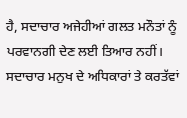ਹੈ, ਸਦਾਚਾਰ ਅਜੇਹੀਆਂ ਗਲਤ ਮਨੌਤਾਂ ਨੂੰ ਪਰਵਾਨਗੀ ਦੇਣ ਲਈ ਤਿਆਰ ਨਹੀਂ। ਸਦਾਚਾਰ ਮਨੁਖ ਦੇ ਅਧਿਕਾਰਾਂ ਤੇ ਕਰਤੱਵਾਂ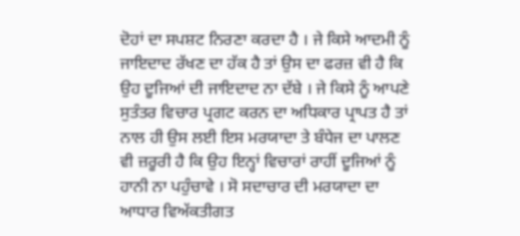ਦੋਹਾਂ ਦਾ ਸਪਸ਼ਟ ਨਿਰਣਾ ਕਰਦਾ ਹੈ । ਜੇ ਕਿਸੇ ਆਦਮੀ ਨੂੰ ਜਾਇਦਾਦ ਰੱਖਣ ਦਾ ਹੱਕ ਹੈ ਤਾਂ ਉਸ ਦਾ ਫਰਜ਼ ਵੀ ਹੈ ਕਿ ਉਹ ਦੂਜਿਆਂ ਦੀ ਜਾਇਦਾਦ ਨਾ ਦੱਬੇ । ਜੇ ਕਿਸੇ ਨੂੰ ਆਪਣੇ ਸੁਤੰਤਰ ਵਿਚਾਰ ਪ੍ਰਗਟ ਕਰਨ ਦਾ ਅਧਿਕਾਰ ਪ੍ਰਾਪਤ ਹੈ ਤਾਂ ਨਾਲ ਹੀ ਉਸ ਲਈ ਇਸ ਮਰਯਾਦਾ ਤੇ ਬੰਧੇਜ ਦਾ ਪਾਲਣ ਵੀ ਜ਼ਰੂਰੀ ਹੈ ਕਿ ਉਹ ਇਨ੍ਹਾਂ ਵਿਚਾਰਾਂ ਰਾਹੀਂ ਦੂਜਿਆਂ ਨੂੰ ਹਾਨੀ ਨਾ ਪਹੁੰਚਾਵੇ । ਸੋ ਸਦਾਚਾਰ ਦੀ ਮਰਯਾਦਾ ਦਾ ਆਧਾਰ ਵਿਅੱਕਤੀਗਤ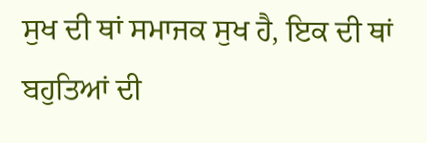ਸੁਖ ਦੀ ਥਾਂ ਸਮਾਜਕ ਸੁਖ ਹੈ, ਇਕ ਦੀ ਥਾਂ ਬਹੁਤਿਆਂ ਦੀ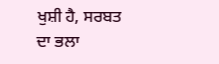ਖੁਸ਼ੀ ਹੈ, ਸਰਬਤ ਦਾ ਭਲਾ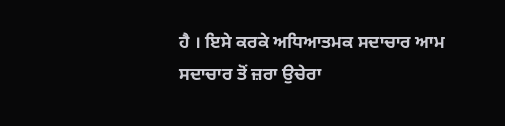ਹੈ । ਇਸੇ ਕਰਕੇ ਅਧਿਆਤਮਕ ਸਦਾਚਾਰ ਆਮ ਸਦਾਚਾਰ ਤੋਂ ਜ਼ਰਾ ਉਚੇਰਾ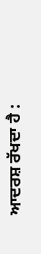ਆਦਰਸ਼ ਰੱਖਦਾ ਹੈ :